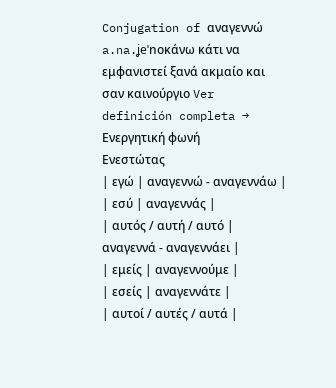Conjugation of αναγεννώ
a.na.ʝeˈnoκάνω κάτι να εμφανιστεί ξανά ακμαίο και σαν καινούργιο Ver definición completa →
Ενεργητική φωνή
Ενεστώτας
| εγώ | αναγεννώ - αναγεννάω |
| εσύ | αναγεννάς |
| αυτός / αυτή / αυτό | αναγεννά - αναγεννάει |
| εμείς | αναγεννούμε |
| εσείς | αναγεννάτε |
| αυτοί / αυτές / αυτά |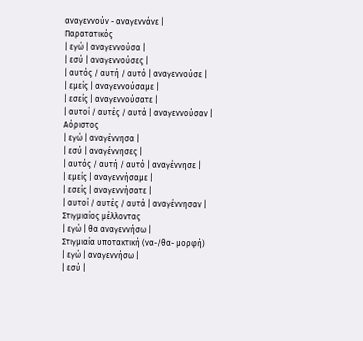αναγεννούν - αναγεννάνε |
Παρατατικός
| εγώ | αναγεννούσα |
| εσύ | αναγεννούσες |
| αυτός / αυτή / αυτό | αναγεννούσε |
| εμείς | αναγεννούσαμε |
| εσείς | αναγεννούσατε |
| αυτοί / αυτές / αυτά | αναγεννούσαν |
Αόριστος
| εγώ | αναγέννησα |
| εσύ | αναγέννησες |
| αυτός / αυτή / αυτό | αναγέννησε |
| εμείς | αναγεννήσαμε |
| εσείς | αναγεννήσατε |
| αυτοί / αυτές / αυτά | αναγέννησαν |
Στιγμιαίος μέλλοντας
| εγώ | θα αναγεννήσω |
Στιγμιαία υποτακτική (να-/θα- μορφή)
| εγώ | αναγεννήσω |
| εσύ |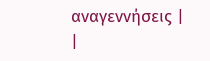αναγεννήσεις |
|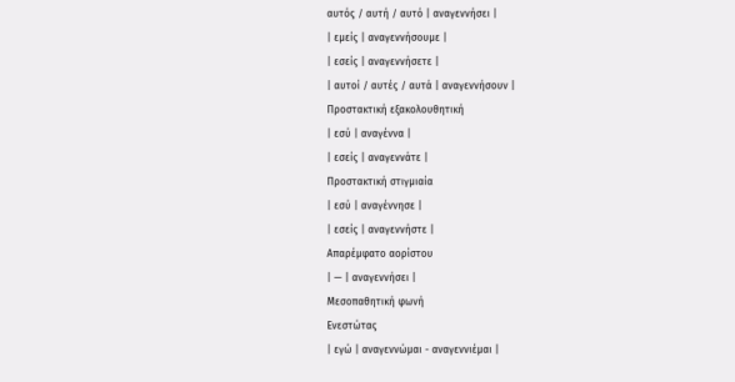αυτός / αυτή / αυτό | αναγεννήσει |
| εμείς | αναγεννήσουμε |
| εσείς | αναγεννήσετε |
| αυτοί / αυτές / αυτά | αναγεννήσουν |
Προστακτική εξακολουθητική
| εσύ | αναγέννα |
| εσείς | αναγεννάτε |
Προστακτική στιγμιαία
| εσύ | αναγέννησε |
| εσείς | αναγεννήστε |
Απαρέμφατο αορίστου
| — | αναγεννήσει |
Μεσοπαθητική φωνή
Ενεστώτας
| εγώ | αναγεννώμαι - αναγεννιέμαι |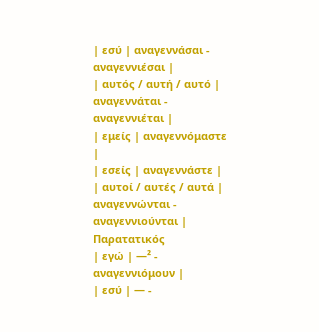| εσύ | αναγεννάσαι - αναγεννιέσαι |
| αυτός / αυτή / αυτό | αναγεννάται - αναγεννιέται |
| εμείς | αναγεννόμαστε |
| εσείς | αναγεννάστε |
| αυτοί / αυτές / αυτά | αναγεννώνται - αναγεννιούνται |
Παρατατικός
| εγώ | —² - αναγεννιόμουν |
| εσύ | — -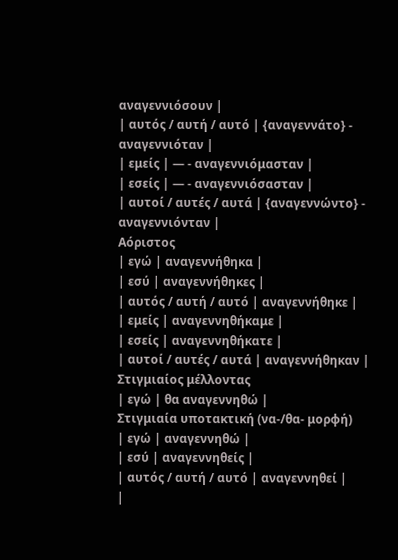αναγεννιόσουν |
| αυτός / αυτή / αυτό | {αναγεννάτο} - αναγεννιόταν |
| εμείς | — - αναγεννιόμασταν |
| εσείς | — - αναγεννιόσασταν |
| αυτοί / αυτές / αυτά | {αναγεννώντο} - αναγεννιόνταν |
Αόριστος
| εγώ | αναγεννήθηκα |
| εσύ | αναγεννήθηκες |
| αυτός / αυτή / αυτό | αναγεννήθηκε |
| εμείς | αναγεννηθήκαμε |
| εσείς | αναγεννηθήκατε |
| αυτοί / αυτές / αυτά | αναγεννήθηκαν |
Στιγμιαίος μέλλοντας
| εγώ | θα αναγεννηθώ |
Στιγμιαία υποτακτική (να-/θα- μορφή)
| εγώ | αναγεννηθώ |
| εσύ | αναγεννηθείς |
| αυτός / αυτή / αυτό | αναγεννηθεί |
|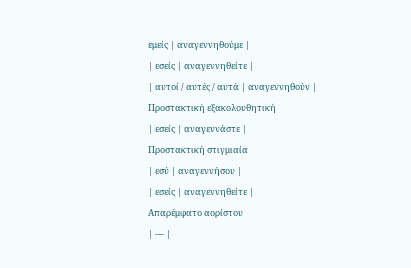εμείς | αναγεννηθούμε |
| εσείς | αναγεννηθείτε |
| αυτοί / αυτές / αυτά | αναγεννηθούν |
Προστακτική εξακολουθητική
| εσείς | αναγεννάστε |
Προστακτική στιγμιαία
| εσύ | αναγεννήσου |
| εσείς | αναγεννηθείτε |
Απαρέμφατο αορίστου
| — |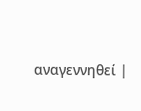αναγεννηθεί |